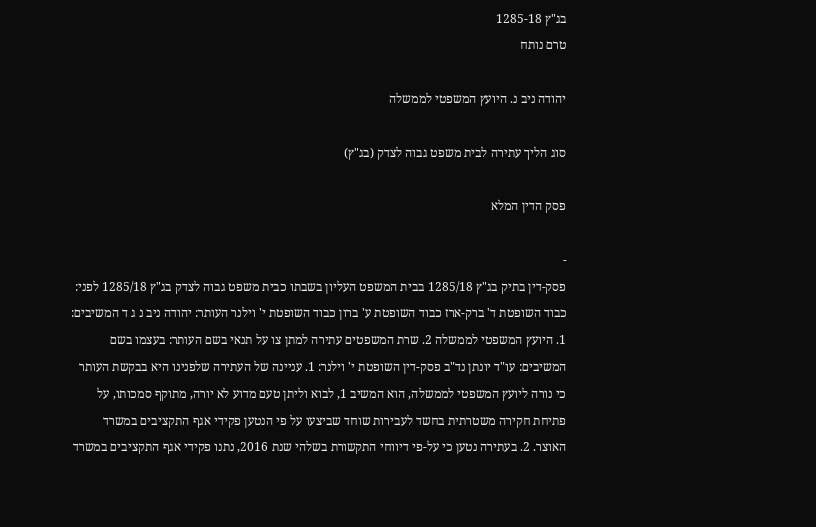בג"ץ 1285-18
טרם נותח

יהודה ניב נ. היועץ המשפטי לממשלה

סוג הליך עתירה לבית משפט גבוה לצדק (בג"ץ)

פסק הדין המלא

-
פסק-דין בתיק בג"ץ 1285/18 בבית המשפט העליון בשבתו כבית משפט גבוה לצדק בג"ץ 1285/18 לפני: כבוד השופטת ד' ברק-ארז כבוד השופטת ע' ברון כבוד השופטת י' וילנר העותר: יהודה ניב נ ג ד המשיבים: 1. היועץ המשפטי לממשלה 2. שרת המשפטים עתירה למתן צו על תנאי בשם העותר: בעצמו בשם המשיבים: עו"ד יונתן נד"ב פסק-דין השופטת י' וילנר: 1. עניינה של העתירה שלפנינו היא בבקשת העותר כי נורה ליועץ המשפטי לממשלה, הוא המשיב 1, לבוא וליתן טעם מדוע לא יורה, מתוקף סמכותו, על פתיחת חקירה משטרתית בחשד לעבירות שוחד שביצעו על פי הנטען פקידי אגף התקציבים במשרד האוצר. 2. בעתירה נטען כי על-פי דיווחי התקשורת בשלהי שנת 2016, נתנו פקידי אגף התקציבים במשרד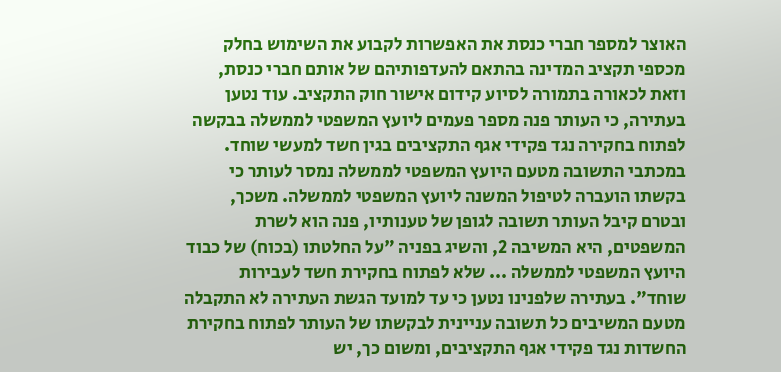האוצר למספר חברי כנסת את האפשרות לקבוע את השימוש בחלק מכספי תקציב המדינה בהתאם להעדפותיהם של אותם חברי כנסת, וזאת לכאורה בתמורה לסיוע קידום אישור חוק התקציב. עוד נטען בעתירה, כי העותר פנה מספר פעמים ליועץ המשפטי לממשלה בבקשה לפתוח בחקירה נגד פקידי אגף התקציבים בגין חשד למעשי שוחד. במכתבי התשובה מטעם היועץ המשפטי לממשלה נמסר לעותר כי בקשתו הועברה לטיפול המשנה ליועץ המשפטי לממשלה. משכך, ובטרם קיבל העותר תשובה לגופן של טענותיו, פנה הוא לשרת המשפטים, היא המשיבה 2, והשיג בפניה "על החלטתו (בכוח) של כבוד היועץ המשפטי לממשלה ... שלא לפתוח בחקירת חשד לעבירות שוחד". בעתירה שלפנינו נטען כי עד למועד הגשת העתירה לא התקבלה מטעם המשיבים כל תשובה עניינית לבקשתו של העותר לפתוח בחקירת החשדות נגד פקידי אגף התקציבים, ומשום כך, יש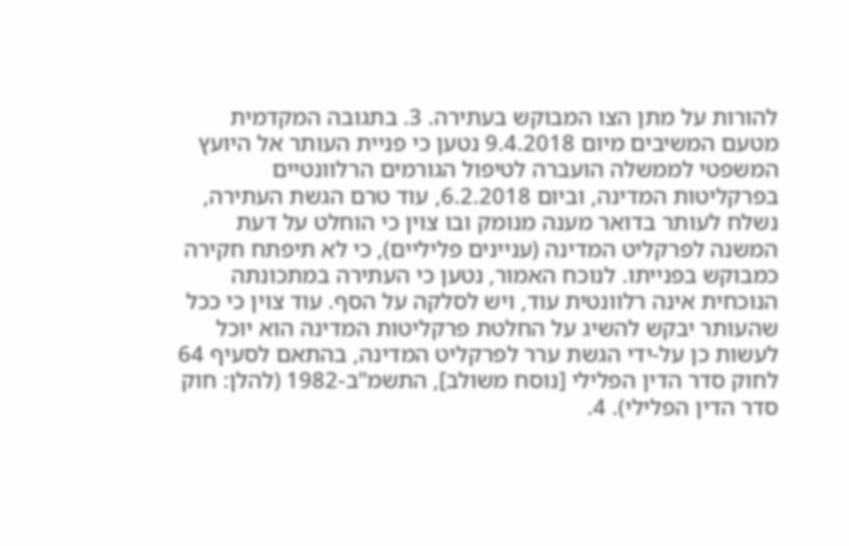להורות על מתן הצו המבוקש בעתירה. 3. בתגובה המקדמית מטעם המשיבים מיום 9.4.2018 נטען כי פניית העותר אל היועץ המשפטי לממשלה הועברה לטיפול הגורמים הרלוונטיים בפרקליטות המדינה, וביום 6.2.2018, עוד טרם הגשת העתירה, נשלח לעותר בדואר מענה מנומק ובו צוין כי הוחלט על דעת המשנה לפרקליט המדינה (עניינים פליליים), כי לא תיפתח חקירה כמבוקש בפנייתו. לנוכח האמור, נטען כי העתירה במתכונתה הנוכחית אינה רלוונטית עוד, ויש לסלקה על הסף. עוד צוין כי ככל שהעותר יבקש להשיג על החלטת פרקליטות המדינה הוא יוכל לעשות כן על-ידי הגשת ערר לפרקליט המדינה, בהתאם לסעיף 64 לחוק סדר הדין הפלילי [נוסח משולב], התשמ"ב-1982 (להלן: חוק סדר הדין הפלילי). 4.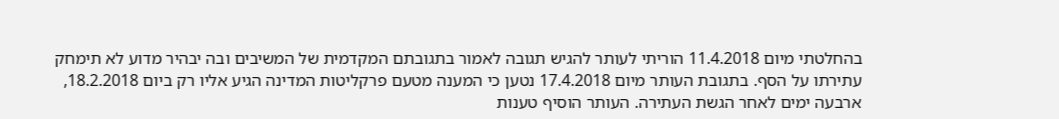בהחלטתי מיום 11.4.2018 הוריתי לעותר להגיש תגובה לאמור בתגובתם המקדמית של המשיבים ובה יבהיר מדוע לא תימחק עתירתו על הסף. בתגובת העותר מיום 17.4.2018 נטען כי המענה מטעם פרקליטות המדינה הגיע אליו רק ביום 18.2.2018, ארבעה ימים לאחר הגשת העתירה. העותר הוסיף טענות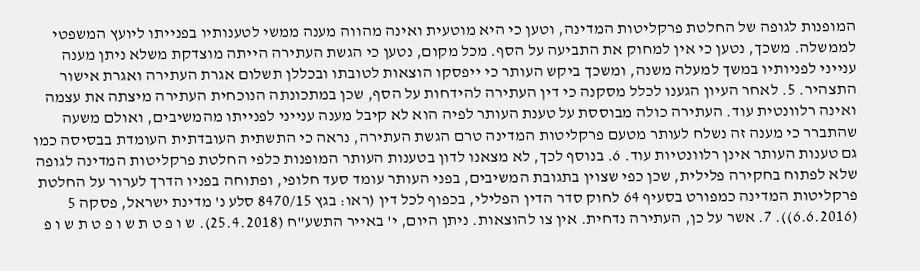המופנות לגופה של החלטת פרקליטות המדינה, וטען כי היא מוטעית ואינה מהווה מענה ממשי לטענותיו בפנייתו ליועץ המשפטי לממשלה. משכך, נטען כי אין למחוק את התביעה על הסף. מכל מקום, נטען כי הגשת העתירה הייתה מוצדקת משלא ניתן מענה ענייני לפניותיו במשך למעלה משנה, ומשכך ביקש העותר כי ייפסקו הוצאות לטובתו ובכללן תשלום אגרת העתירה ואגרת אישור התצהיר. 5. לאחר העיון הגענו לכלל מסקנה כי דין העתירה להידחות על הסף, שכן במתכונתה הנוכחית העתירה מיצתה את עצמה ואינה רלוונטית עוד. העתירה כולה מבוססת על טענת העותר לפיה הוא לא קיבל מענה ענייני לפנייתו מהמשיבים, ואולם משעה שהתברר כי מענה זה נשלח לעותר מטעם פרקליטות המדינה טרם הגשת העתירה, נראה כי התשתית העובדתית העומדת בבסיסה כמו גם טענות העותר אינן רלוונטיות עוד. 6. בנוסף לכך, לא מצאנו לדון בטענות העותר המופנות כלפי החלטת פרקליטות המדינה לגופה שלא לפתוח בחקירה פלילית, שכן כפי שצוין בתגובת המשיבים, בפני העותר עומד סעד חלופי, ופתוחה בפניו הדרך לערור על החלטת פרקליטות המדינה כמפורט בסעיף 64 לחוק סדר הדין הפלילי, בכפוף לכל דין (ראו: בגץ 8470/15 סלע נ' מדינת ישראל, פסקה 5 (6.6.2016)). 7. אשר על כן, העתירה נדחית. אין צו להוצאות. ניתן היום, י' באייר התשע"ח (25.4.2018). ש ו פ ט ת ש ו פ ט ת ש ו פ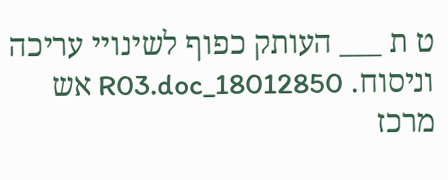ט ת ___ העותק כפוף לשינויי עריכה וניסוח. 18012850_R03.doc אש מרכז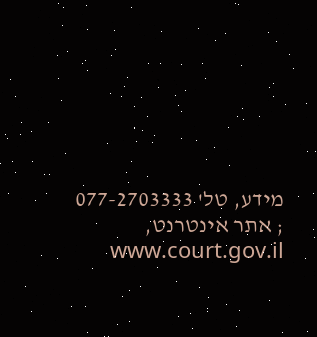מידע, טל' 077-2703333 ; אתר אינטרנט, www.court.gov.il